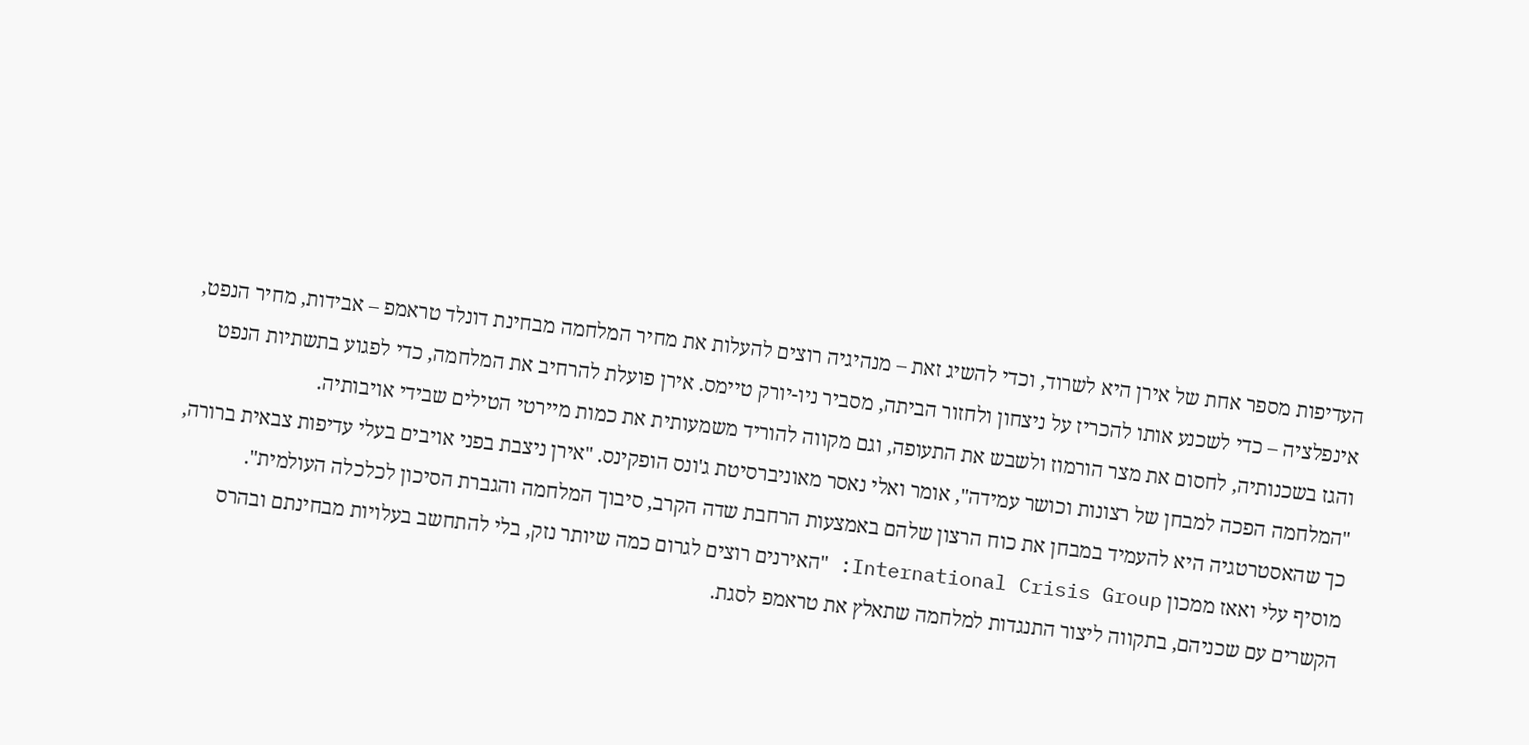העדיפות מספר אחת של אירן היא לשרוד, וכדי להשיג זאת – מנהיגיה רוצים להעלות את מחיר המלחמה מבחינת דונלד טראמפ – אבידות, מחיר הנפט, אינפלציה – כדי לשכנע אותו להכריז על ניצחון ולחזור הביתה, מסביר ניו-יורק טיימס. אירן פועלת להרחיב את המלחמה, כדי לפגוע בתשתיות הנפט והגז בשכנותיה, לחסום את מצר הורמוז ולשבש את התעופה, וגם מקווה להוריד משמעותית את כמות מיירטי הטילים שבידי אויבותיה.
"המלחמה הפכה למבחן של רצונות וכושר עמידה", אומר ואלי נאסר מאוניברסיטת ג'ונס הופקינס. "אירן ניצבת בפני אויבים בעלי עדיפות צבאית ברורה, כך שהאסטרטגיה היא להעמיד במבחן את כוח הרצון שלהם באמצעות הרחבת שדה הקרב, סיבוך המלחמה והגברת הסיכון לכלכלה העולמית".
מוסיף עלי ואאז ממכון International Crisis Group: "האירנים רוצים לגרום כמה שיותר נזק, בלי להתחשב בעלויות מבחינתם ובהרס הקשרים עם שכניהם, בתקווה ליצור התנגדות למלחמה שתאלץ את טראמפ לסגת.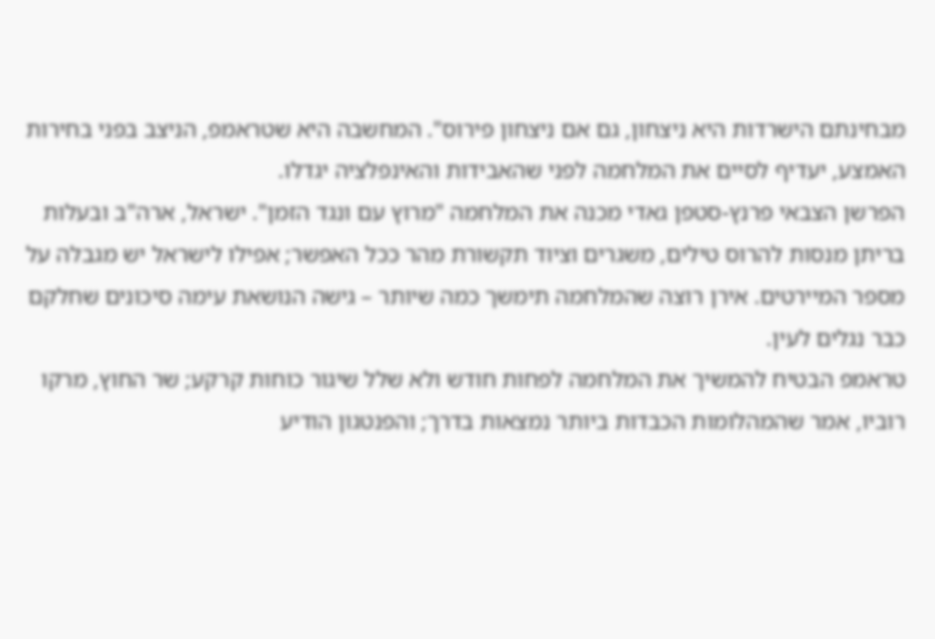מבחינתם הישרדות היא ניצחון, גם אם ניצחון פירוס". המחשבה היא שטראמפ, הניצב בפני בחירות האמצע, יעדיף לסיים את המלחמה לפני שהאבידות והאינפלציה יגדלו.
הפרשן הצבאי פרנץ-סטפן גאדי מכנה את המלחמה "מרוץ עם ונגד הזמן". ישראל, ארה"ב ובעלות בריתן מנסות להרוס טילים, משגרים וציוד תקשורת מהר ככל האפשר; אפילו לישראל יש מגבלה על מספר המיירטים. אירן רוצה שהמלחמה תימשך כמה שיותר – גישה הנושאת עימה סיכונים שחלקם כבר נגלים לעין.
טראמפ הבטיח להמשיך את המלחמה לפחות חודש ולא שלל שיגור כוחות קרקע; שר החוץ, מרקו רוביו, אמר שהמהלומות הכבדות ביותר נמצאות בדרך; והפנטגון הודיע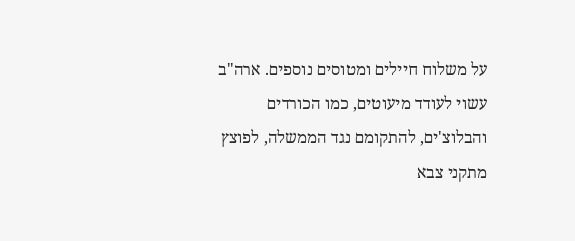על משלוח חיילים ומטוסים נוספים. ארה"ב עשוי לעודד מיעוטים, כמו הכורדים והבלוצ'ים, להתקומם נגד הממשלה, לפוצץ מתקני צבא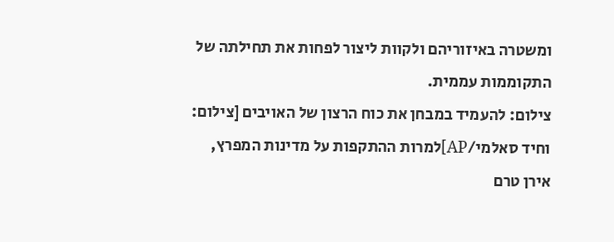ומשטרה באיזוריהם ולקוות ליצור לפחות את תחילתה של התקוממות עממית.
צילום: להעמיד במבחן את כוח הרצון של האויבים [צילום: וחיד סאלמי/AP]למרות ההתקפות על מדינות המפרץ, אירן טרם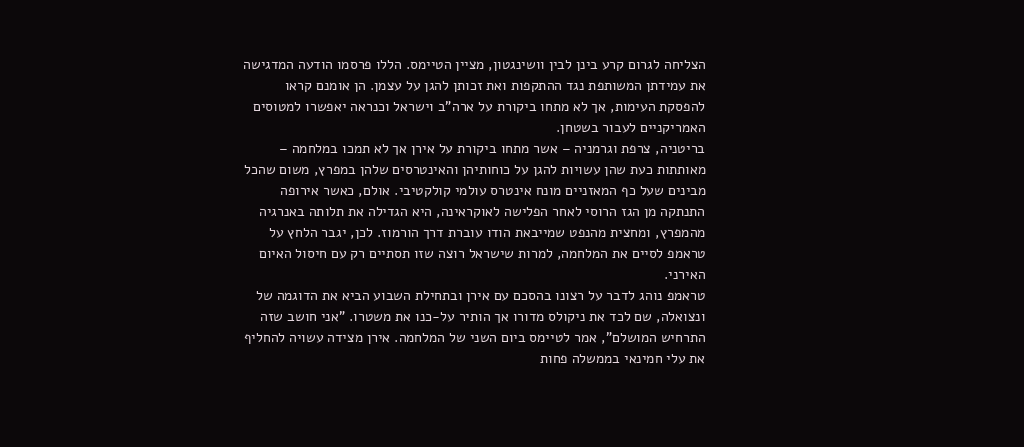הצליחה לגרום קרע בינן לבין וושינגטון, מציין הטיימס. הללו פרסמו הודעה המדגישה את עמידתן המשותפת נגד ההתקפות ואת זכותן להגן על עצמן. הן אומנם קראו להפסקת העימות, אך לא מתחו ביקורת על ארה"ב וישראל וכנראה יאפשרו למטוסים האמריקניים לעבור בשטחן.
בריטניה, צרפת וגרמניה – אשר מתחו ביקורת על אירן אך לא תמכו במלחמה – מאותתות כעת שהן עשויות להגן על כוחותיהן והאינטרסים שלהן במפרץ, משום שהכל מבינים שעל כף המאזניים מונח אינטרס עולמי קולקטיבי. אולם, כאשר אירופה התנתקה מן הגז הרוסי לאחר הפלישה לאוקראינה, היא הגדילה את תלותה באנרגיה מהמפרץ, ומחצית מהנפט שמייבאת הודו עוברת דרך הורמוז. לכן, יגבר הלחץ על טראמפ לסיים את המלחמה, למרות שישראל רוצה שזו תסתיים רק עם חיסול האיום האירני.
טראמפ נוהג לדבר על רצונו בהסכם עם אירן ובתחילת השבוע הביא את הדוגמה של ונצואלה, שם לכד את ניקולס מדורו אך הותיר על-כנו את משטרו. "אני חושב שזה התרחיש המושלם", אמר לטיימס ביום השני של המלחמה. אירן מצידה עשויה להחליף את עלי חמינאי בממשלה פחות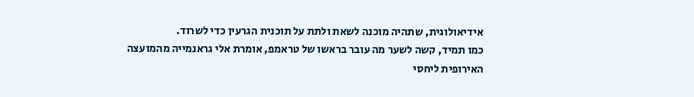אידיאולוגית, שתהיה מוכנה לשאת ולתת על תוכנית הגרעין כדי לשרוד.
כמו תמיד, קשה לשער מה עובר בראשו של טראמפ, אומרת אלי גראנמייה מהמועצה האירופית ליחסי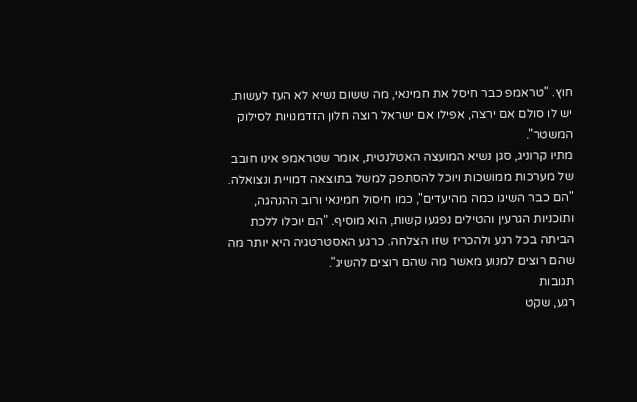חוץ. "טראמפ כבר חיסל את חמינאי, מה ששום נשיא לא העז לעשות. יש לו סולם אם ירצה, אפילו אם ישראל רוצה חלון הזדמנויות לסילוק המשטר".
מתיו קרוניג, סגן נשיא המועצה האטלנטית, אומר שטראמפ אינו חובב של מערכות ממושכות ויוכל להסתפק למשל בתוצאה דמויית ונצואלה. "הם כבר השיגו כמה מהיעדים", כמו חיסול חמינאי ורוב ההנהגה, ותוכניות הגרעין והטילים נפגעו קשות, הוא מוסיף. "הם יוכלו ללכת הביתה בכל רגע ולהכריז שזו הצלחה. כרגע האסטרטגיה היא יותר מה שהם רוצים למנוע מאשר מה שהם רוצים להשיג".
תגובות
רגע, שקט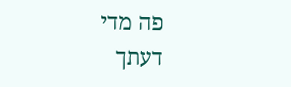פה מדי
דעתך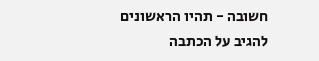חשובה - תהיו הראשונים להגיב על הכתבה